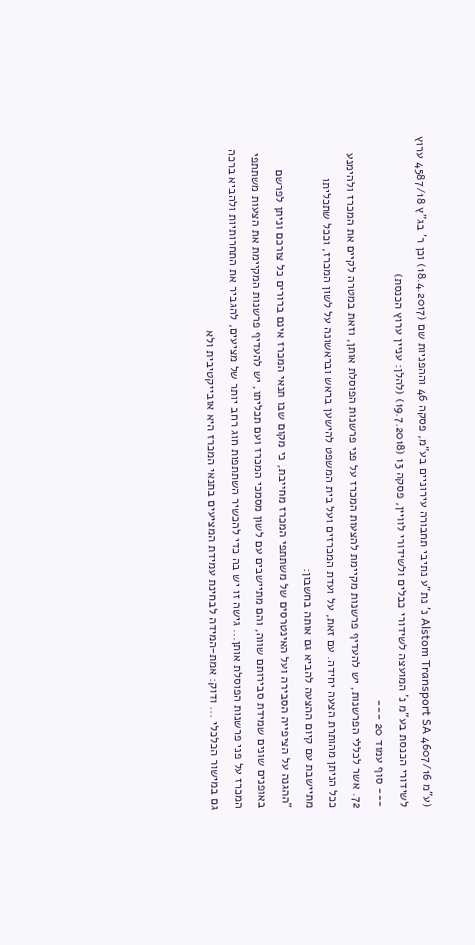(ע"מ 4607/16 Alstom Transport SA נ' נת"ע נתיבי תחבורה עירוניים בע"מ, פסקה 46 וההפניות שם (18.4.2017) וכן ר' בג"ץ 4587/18 ערוץ לשידורי הכנסת בע"מ נ' המועצה לשידורי כבלים ולשידורי לוויין, פסקה 13 (19.7.2018) (להלן: עניין ערוץ הכנסת)
--- סוף עמוד 20 ---
72. אשר לכללי הפרשנות, יש להעדיף פרשנות מקיימת להצעות המכרז על פני פרשנות הפוסלת אותן, וזאת במטרה לקיים את המכרז ולהימנע ככל הניתן מהותרת הצעה יחידה. עם זאת, על ועדת המכרזים ועל בית המשפט להישען בראש ובראשונה על לשון המכרז, וככל שתכליתו מתיישבת עם קיום ההצעה להביא גם אותה בחשבון:
"ההגנה על הציפייה הסבירה ועל האינטרסים של משתתפי המכרז מחייבת, כי מקום שבו תנאי המכרז אינם ברורים כל צורכם וניתן לפרשם באופנים שונים שמידת סבירותם שווה, והם מתיישבים עם לשון מסמכי המכרז ועם תכליתו, יש להעדיף פרשנות המקיימת את הצעות משתתפי המכרז על פני פרשנות הפוסלת אותן... גישה זו יש בה כדי להכשיר השתתפות חוג רחב יותר של מציעים, להגביר את התחרותיות ולהביא ברכה גם במישור הכלכלי ... ודוק: אמת-המידה לבחינת עמידת המציעים בתנאי המכרז היא אובייקטיבית ולא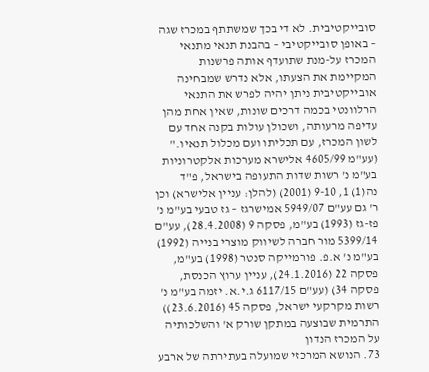סובייקטיבית. לא די בכך שמשתתף במכרז שגה – באופן סובייקטיבי – בהבנת תנאי מתנאי המכרז על-מנת שתועדף אותה פרשנות המקיימת את הצעתו, אלא נדרש שמבחינה אובייקטיבית ניתן יהיה לפרש את התנאי הרלוונטי בכמה דרכים שונות, שאין אחת מהן עדיפה מרעותה, ושכולן עולות בקנה אחד עם לשון המכרז, עם תכליתו ועם מכלול תנאיו."
(עע"מ 4605/99 אלישרא מערכות אלקטרוניות בע"מ נ' רשות שדות התעופה בישראל, פ"ד נה(1) 1, 9-10 (2001) (להלן: עניין אלישרא) וכן ר' גם עע"ם 5949/07 אמישרגז – גז טבעי בע"מ נ' פז-גז (1993) בע"מ, פסקה 9 (28.4.2008), עע"ם 5399/14 מור חברה לשיווק מוצרי בנייה (1992) בע"מ נ' א.פ. פורמייקה סנטר (1998) בע"מ, פסקה 22 (24.1.2016), עניין ערוץ הכנסת, פסקה 34) (עע"ם 6117/15 ג.י.א. יזמה בע"מ נ' רשות מקרקעי ישראל, פסקה 45 (23.6.2016))
התרמית שבוצעה במתקן שורק א' והשלכותיה על המכרז הנדון
73. הנושא המרכזי שמועלה בעתירתה של ארבע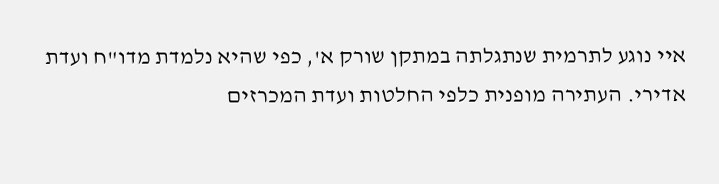איי נוגע לתרמית שנתגלתה במתקן שורק א', כפי שהיא נלמדת מדו"ח ועדת אדירי. העתירה מופנית כלפי החלטות ועדת המכרזים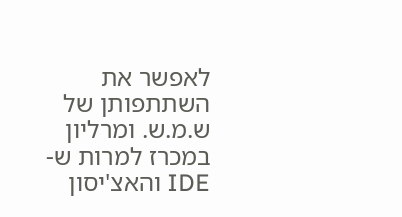לאפשר את השתתפותן של ש.מ.ש. ומרליון במכרז למרות ש-IDE והאצ'יסון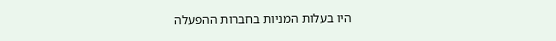היו בעלות המניות בחברות ההפעלה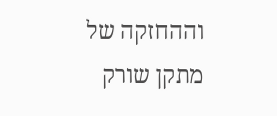וההחזקה של מתקן שורק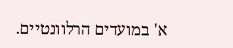א' במועדים הרלוונטיים.